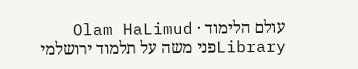עולם הלימוד · Olam HaLimud
Libraryפני משה על תלמוד ירושלמי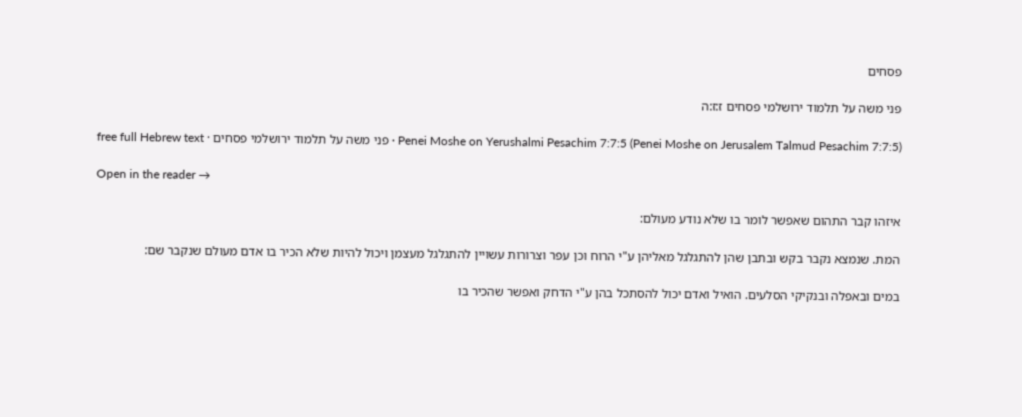פסחים

פני משה על תלמוד ירושלמי פסחים ז:ז:ה

Penei Moshe on Yerushalmi Pesachim 7:7:5 (Penei Moshe on Jerusalem Talmud Pesachim 7:7:5) · פני משה על תלמוד ירושלמי פסחים · free full Hebrew text

Open in the reader →

איזהו קבר התהום שאפשר לומר בו שלא נודע מעולם:

המת. שנמצא נקבר בקש ובתבן שהן להתגלגל מאליהן ע"י הרוח וכן עפר וצרורות עשויין להתגלגל מעצמן ויכול להיות שלא הכיר בו אדם מעולם שנקבר שם:

במים ובאפלה ובנקיקי הסלעים. הואיל ואדם יכול להסתכל בהן ע"י הדחק ואפשר שהכיר בו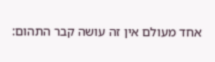אחד מעולם אין זה עושה קבר התהום: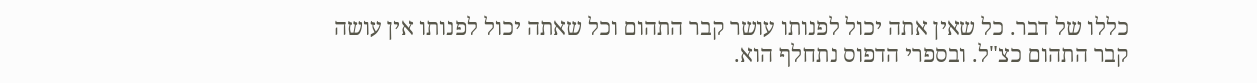כללו של דבר. כל שאין אתה יכול לפנותו עושר קבר התהום וכל שאתה יכול לפנותו אין עושה קבר התהום כצ"ל. ובספרי הדפוס נתחלף הוא.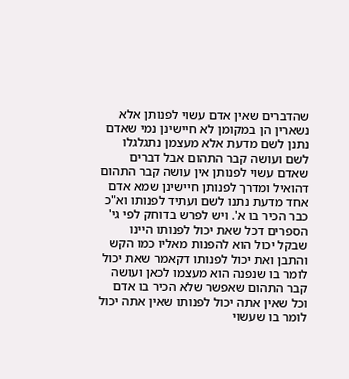שהדברים שאין אדם עשוי לפנותן אלא נשארין הן במקומן לא חיישינן נמי שאדם נתנן לשם מדעת אלא מעצמן נתגלגלו לשם ועושה קבר התהום אבל דברים שאדם עשוי לפנותן אין עושה קבר התהום דהואיל ומדרך לפנותן חיישינן שמא אדם אחד מדעת נתנו לשם ועתיד לפנותו וא"כ כבר הכיר בו א'. ויש לפרש בדוחק לפי גי' הספרים דכל שאת יכול לפנותו היינו שבקל יכול הוא להפנות מאליו כמו הקש והתבן ואת יכול לפנותו דקאמר שאת יכול לומר בו שנפנה הוא מעצמו לכאן ועושה קבר התהום שאפשר שלא הכיר בו אדם וכל שאין אתה יכול לפנותו שאין אתה יכול לומר בו שעשוי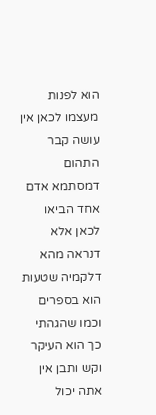הוא לפנות מעצמו לכאן אין עושה קבר התהום דמסתמא אדם אחד הביאו לכאן אלא דנראה מהא דלקמיה שטעות הוא בספרים וכמו שהגהתי כך הוא העיקר וקש ותבן אין אתה יכול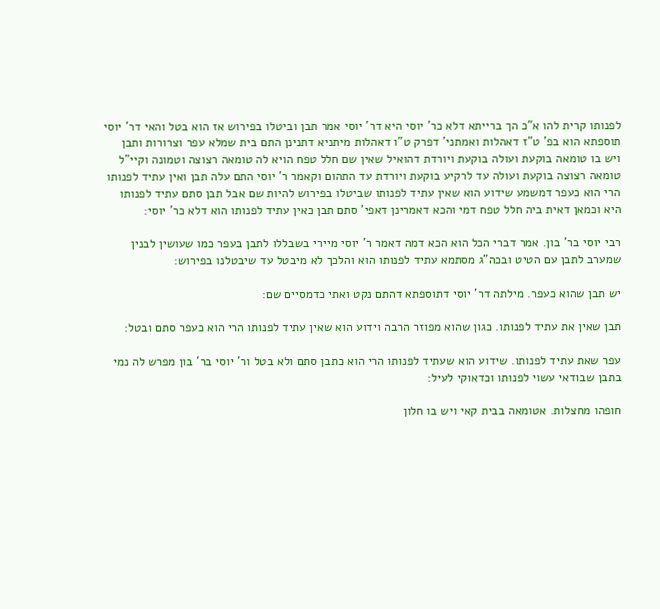לפנותו קרית להו א"כ הך ברייתא דלא כר' יוסי היא דר' יוסי אמר תבן וביטלו בפירוש אז הוא בטל והאי דר' יוסי תוספתא הוא בפ' ט"ז דאהלות ואמתני' דפרק ט"ו דאהלות מיתניא דתנינן התם בית שמלא עפר וצרורות ותבן ויש בו טומאה בוקעת ועולה בוקעת ויורדת דהואיל שאין שם חלל טפח הויא לה טומאה רצוצה וטמונה וקיי"ל טומאה רצוצה בוקעת ועולה עד לרקיע בוקעת ויורדת עד התהום וקאמר ר' יוסי התם עלה תבן ואין עתיד לפנותו הרי הוא כעפר דמשמע שידוע הוא שאין עתיד לפנותו שביטלו בפירוש להיות שם אבל תבן סתם עתיד לפנותו היא וכמאן דאית ביה חלל טפח דמי והכא דאמרינן דאפי' סתם תבן כאין עתיד לפנותו הוא דלא כר' יוסי:

רבי יוסי בר' בון. אמר דברי הכל הוא הכא דמה דאמר ר' יוסי מיירי בשבללו לתבן בעפר כמו שעושין לבנין שמערב לתבן עם הטיט ובכה"ג מסתמא עתיד לפנותו הוא והלכך לא מיבטל עד שיבטלנו בפירוש:

יש תבן שהוא כעפר. מילתה דר' יוסי דתוספתא דהתם נקט ואתי כדמסיים שם:

תבן שאין את עתיד לפנותו. כגון שהוא מפוזר הרבה וידוע הוא שאין עתיד לפנותו הרי הוא כעפר סתם ובטל:

עפר שאת עתיד לפנותו. שידוע הוא שעתיד לפנותו הרי הוא כתבן סתם ולא בטל ור' יוסי בר' בון מפרש לה נמי בתבן שבודאי עשוי לפנותו וכדאוקי לעיל:

חופהו מחצלות. אטומאה בבית קאי ויש בו חלון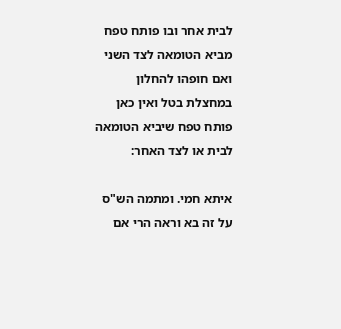לבית אחר ובו פותח טפח מביא הטומאה לצד השני ואם חופהו להחלון במחצלת בטל ואין כאן פותח טפח שיביא הטומאה לבית או לצד האחר:

איתא חמי. ומתמה הש"ס על זה בא וראה הרי אם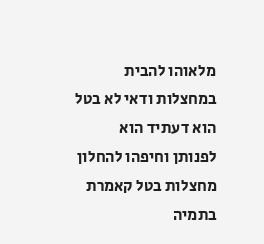מלאוהו להבית במחצלות ודאי לא בטל הוא דעתיד הוא לפנותן וחיפהו להחלון מחצלות בטל קאמרת בתמיה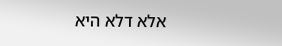אלא דלא היא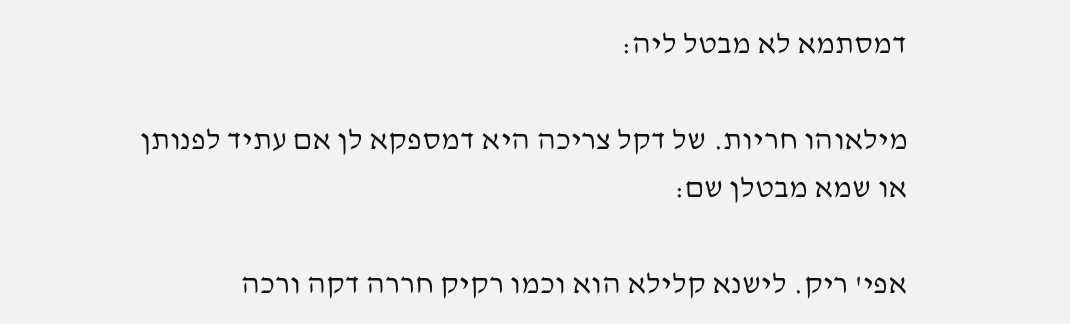דמסתמא לא מבטל ליה:

מילאוהו חריות. של דקל צריכה היא דמספקא לן אם עתיד לפנותן או שמא מבטלן שם:

אפי' ריק. לישנא קלילא הוא וכמו רקיק חררה דקה ורכה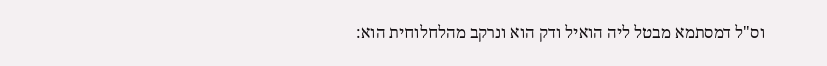וס"ל דמסתמא מבטל ליה הואיל ודק הוא ונרקב מהלחלוחית הוא: